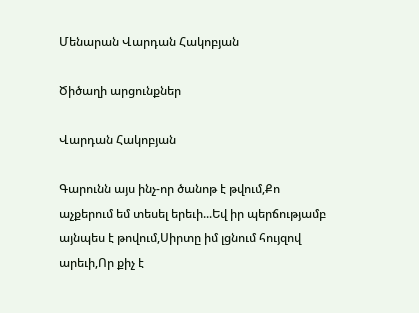Մենարան Վարդան Հակոբյան

Ծիծաղի արցունքներ

Վարդան Հակոբյան

Գարունն այս ինչ-որ ծանոթ է թվում,Քո աչքերում եմ տեսել երեւի...Եվ իր պերճությամբ այնպես է թովում,Սիրտը իմ լցնում հույզով արեւի,Որ քիչ է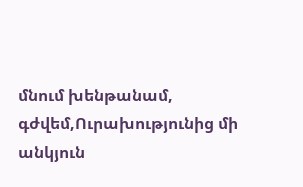մնում խենթանամ, գժվեմ,Ուրախությունից մի անկյուն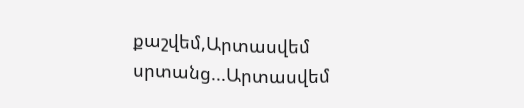քաշվեմ,Արտասվեմ սրտանց...Արտասվեմ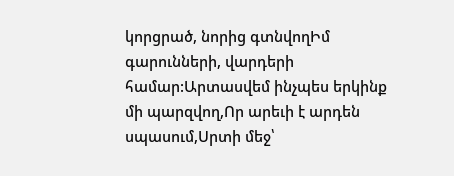կորցրած, նորից գտնվողԻմ գարունների, վարդերի համար:Արտասվեմ ինչպես երկինք մի պարզվող,Որ արեւի է արդեն սպասում,Սրտի մեջ՝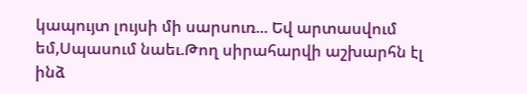կապույտ լույսի մի սարսուռ... Եվ արտասվում եմ,Սպասում նաեւ.Թող սիրահարվի աշխարհն էլ ինձ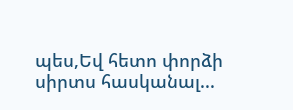պես,Եվ հետո փորձի սիրտս հասկանալ...